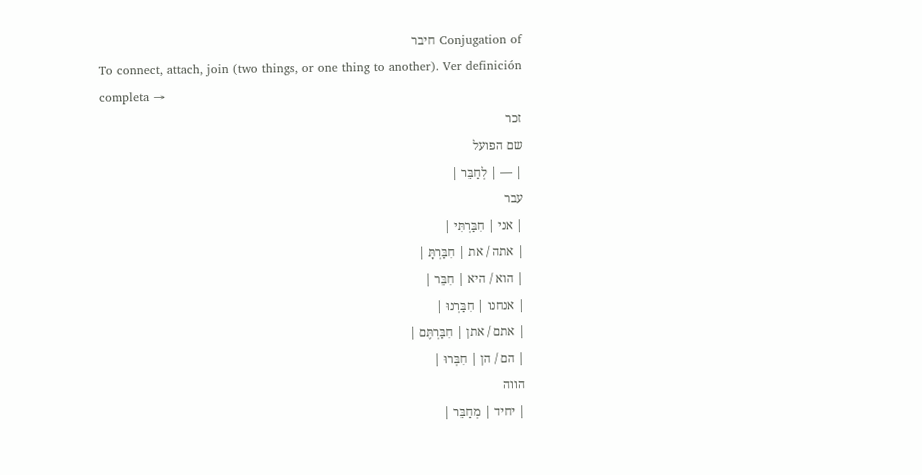Conjugation of חיבר
To connect, attach, join (two things, or one thing to another). Ver definición completa →
זכר
שם הפועל
| — | לְחַבֵּר |
עבר
| אני | חִבַּרְתִּי |
| אתה / את | חִבַּרְתָּ |
| הוא / היא | חִבֵּר |
| אנחנו | חִבַּרְנוּ |
| אתם / אתן | חִבַּרְתֶּם |
| הם / הן | חִבְּרוּ |
הווה
| יחיד | מְחַבֵּר |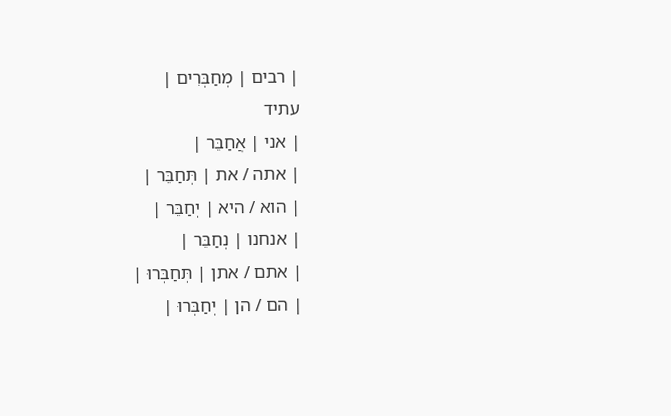| רבים | מְחַבְּרִים |
עתיד
| אני | אֲחַבֵּר |
| אתה / את | תְּחַבֵּר |
| הוא / היא | יְחַבֵּר |
| אנחנו | נְחַבֵּר |
| אתם / אתן | תְּחַבְּרוּ |
| הם / הן | יְחַבְּרוּ |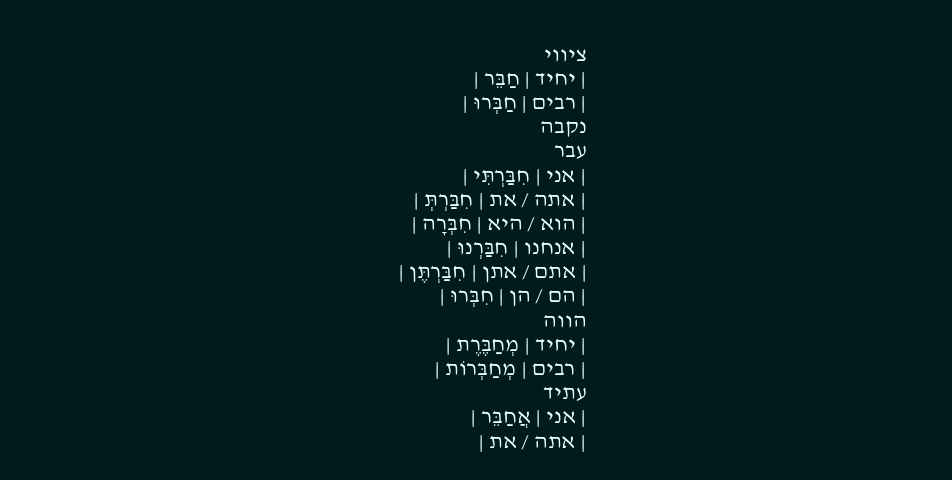ציווי
| יחיד | חַבֵּר |
| רבים | חַבְּרוּ |
נקבה
עבר
| אני | חִבַּרְתִּי |
| אתה / את | חִבַּרְתְּ |
| הוא / היא | חִבְּרָה |
| אנחנו | חִבַּרְנוּ |
| אתם / אתן | חִבַּרְתֶּן |
| הם / הן | חִבְּרוּ |
הווה
| יחיד | מְחַבֶּרֶת |
| רבים | מְחַבְּרוֹת |
עתיד
| אני | אֲחַבֵּר |
| אתה / את |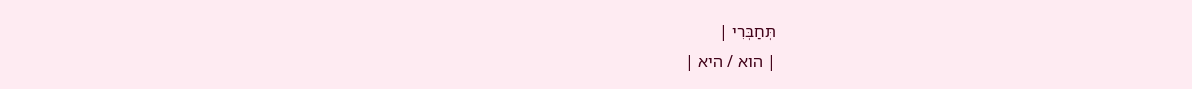תְּחַבְּרִי |
| הוא / היא |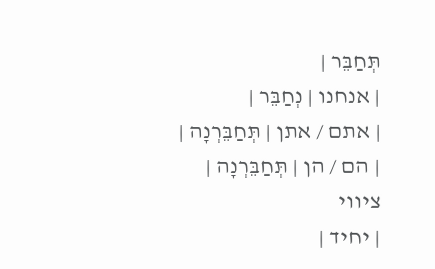תְּחַבֵּר |
| אנחנו | נְחַבֵּר |
| אתם / אתן | תְּחַבֵּרְנָה |
| הם / הן | תְּחַבֵּרְנָה |
ציווי
| יחיד |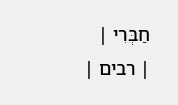חַבְּרִי |
| רבים |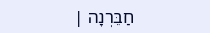חַבֵּרְנָה |